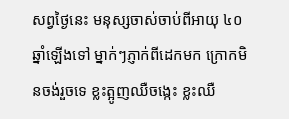សព្វថ្ងៃនេះ មនុស្សចាស់ចាប់ពីអាយុ ៤០ ឆ្នាំឡើងទៅ ម្នាក់ៗភ្ញាក់ពីដេកមក ក្រោកមិនចង់រួចទេ ខ្លះត្អូញឈឺចង្កេះ ខ្លះឈឺ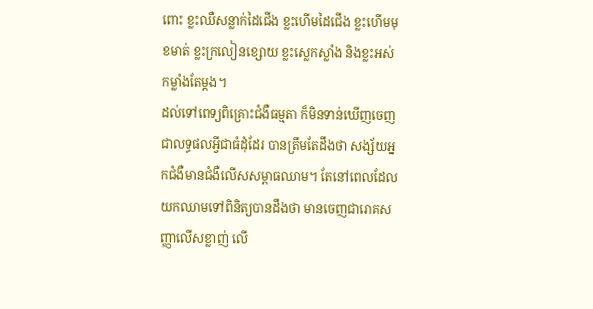ពោះ ខ្លះឈឺសន្លាក់ដៃជើង ខ្លះហើមដៃជើង ខ្លះហើមមុខមាត់ ខ្លះក្រលៀនខ្សោយ ខ្លះស្លេកស្លាំង និងខ្លះអស់កម្លាំងតែម្តង។
ដល់ទៅពេទ្យពិគ្រោះជំងឺធម្មតា ក៏មិនទាន់ឃើញចេញជាលទ្ធផលអ្វីជាធំដុំដែរ បានត្រឹមតែដឹងថា សង្ស័យអ្នកជំងឺមានជំងឺលើសសម្ពាធឈាម។ តែនៅពេលដែលយកឈាមទៅពិនិត្យបានដឹងថា មានចេញជារោគសញ្ញាលើសខ្លាញ់ លើ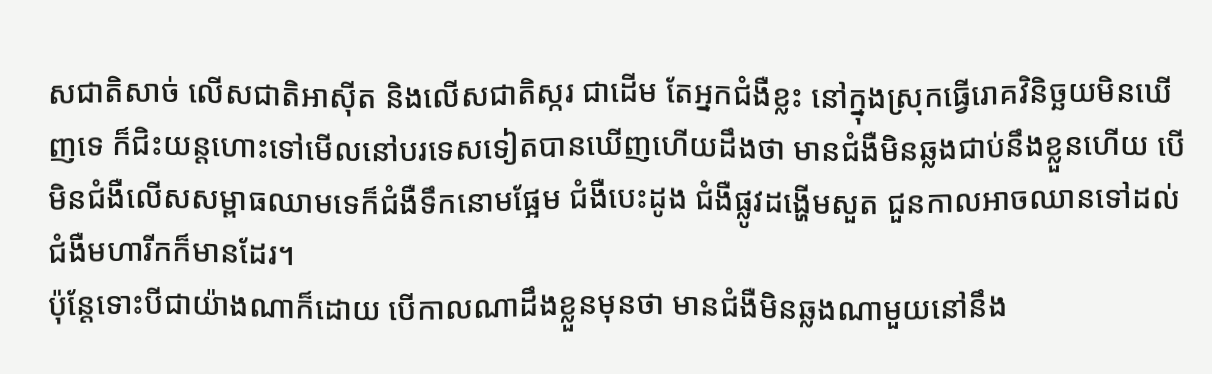សជាតិសាច់ លើសជាតិអាស៊ីត និងលើសជាតិស្ករ ជាដើម តែអ្នកជំងឺខ្លះ នៅក្នុងស្រុកធ្វើរោគវិនិច្ឆយមិនឃើញទេ ក៏ជិះយន្តហោះទៅមើលនៅបរទេសទៀតបានឃើញហើយដឹងថា មានជំងឺមិនឆ្លងជាប់នឹងខ្លួនហើយ បើមិនជំងឺលើសសម្ពាធឈាមទេក៏ជំងឺទឹកនោមផ្អែម ជំងឺបេះដូង ជំងឺផ្លូវដង្ហើមសួត ជួនកាលអាចឈានទៅដល់ជំងឺមហារីកក៏មានដែរ។
ប៉ុន្តែទោះបីជាយ៉ាងណាក៏ដោយ បើកាលណាដឹងខ្លួនមុនថា មានជំងឺមិនឆ្លងណាមួយនៅនឹង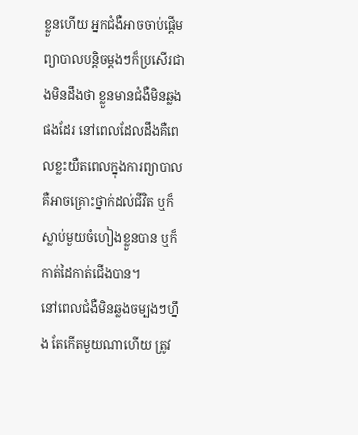ខ្លួនហើយ អ្នកជំងឺអាចចាប់ផ្តើមព្យាបាលបន្តិចម្តងៗក៏ប្រសើរជាងមិនដឹងថា ខ្លួនមានជំងឺមិនឆ្លងផងដែរ នៅពេលដែលដឹងគឺពេលខ្លះយឺតពេលក្នុងការព្យាបាលគឺអាចគ្រោះថ្នាក់ដល់ជីវិត ឬក៏ស្លាប់មួយចំហៀងខ្លួនបាន ឬក៏កាត់ដៃកាត់ជើងបាន។
នៅពេលជំងឺមិនឆ្លងចម្បងៗហ្នឹង តែកើតមួយណាហើយ ត្រូវ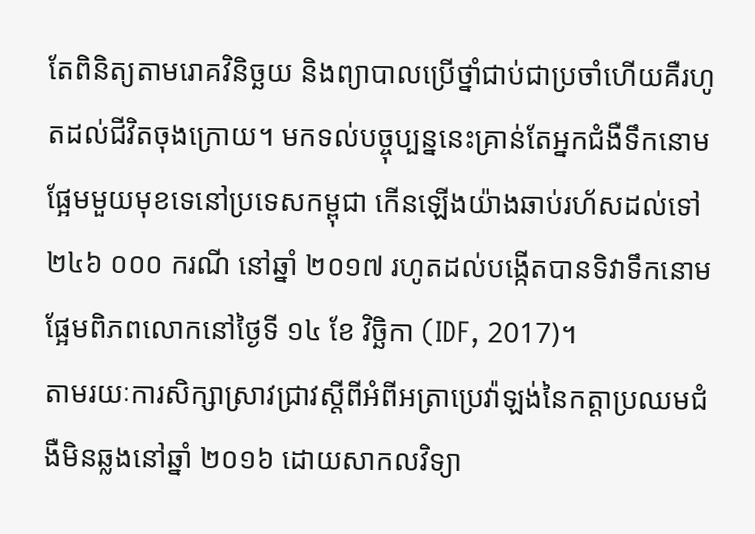តែពិនិត្យតាមរោគវិនិច្ឆយ និងព្យាបាលប្រើថ្នាំជាប់ជាប្រចាំហើយគឺរហូតដល់ជីវិតចុងក្រោយ។ មកទល់បច្ចុប្បន្ននេះគ្រាន់តែអ្នកជំងឺទឹកនោមផ្អែមមួយមុខទេនៅប្រទេសកម្ពុជា កើនឡើងយ៉ាងឆាប់រហ័សដល់ទៅ ២៤៦ ០០០ ករណី នៅឆ្នាំ ២០១៧ រហូតដល់បង្កើតបានទិវាទឹកនោមផ្អែមពិភពលោកនៅថ្ងៃទី ១៤ ខែ វិច្ឆិកា (IDF, 2017)។
តាមរយៈការសិក្សាស្រាវជ្រាវស្តីពីអំពីអត្រាប្រេវ៉ាឡង់នៃកត្តាប្រឈមជំងឺមិនឆ្លងនៅឆ្នាំ ២០១៦ ដោយសាកលវិទ្យា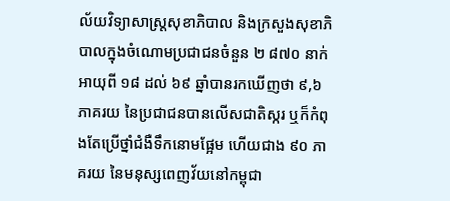ល័យវិទ្យាសាស្ត្រសុខាភិបាល និងក្រសួងសុខាភិបាលក្នុងចំណោមប្រជាជនចំនួន ២ ៨៧០ នាក់ អាយុពី ១៨ ដល់ ៦៩ ឆ្នាំបានរកឃើញថា ៩,៦ ភាគរយ នៃប្រជាជនបានលើសជាតិស្ករ ឬក៏កំពុងតែប្រើថ្នាំជំងឺទឹកនោមផ្អែម ហើយជាង ៩០ ភាគរយ នៃមនុស្សពេញវ័យនៅកម្ពុជា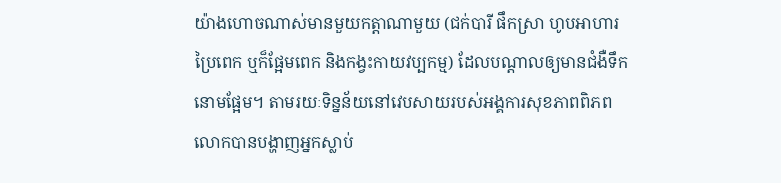យ៉ាងហោចណាស់មានមួយកត្តាណាមួយ (ជក់បារី ផឹកស្រា ហូបអាហារប្រៃពេក ឬក៏ផ្អែមពេក និងកង្វះកាយវប្បកម្ម) ដែលបណ្តាលឲ្យមានជំងឺទឹកនោមផ្អែម។ តាមរយៈទិន្នន័យនៅវេបសាយរបស់អង្គការសុខភាពពិភពលោកបានបង្ហាញអ្នកស្លាប់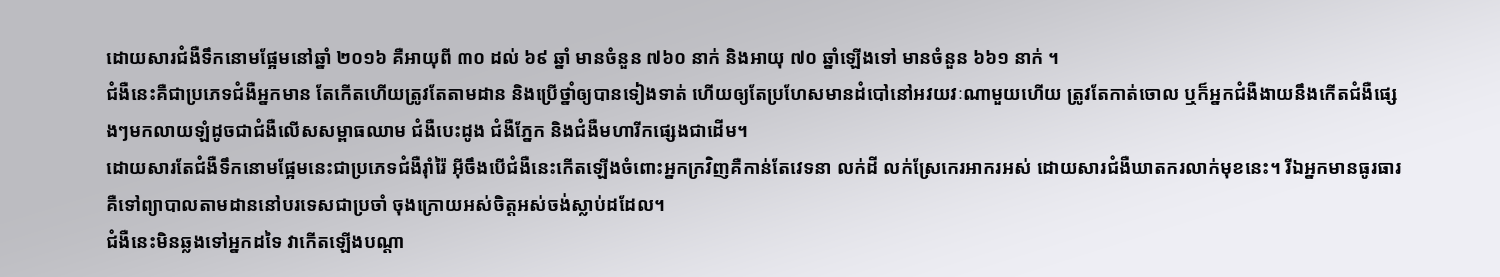ដោយសារជំងឺទឹកនោមផ្អែមនៅឆ្នាំ ២០១៦ គឺអាយុពី ៣០ ដល់ ៦៩ ឆ្នាំ មានចំនួន ៧៦០ នាក់ និងអាយុ ៧០ ឆ្នាំឡើងទៅ មានចំនួន ៦៦១ នាក់ ។
ជំងឺនេះគឺជាប្រភេទជំងឺអ្នកមាន តែកើតហើយត្រូវតែតាមដាន និងប្រើថ្នាំឲ្យបានទៀងទាត់ ហើយឲ្យតែប្រហែសមានដំបៅនៅអវយវៈណាមួយហើយ ត្រូវតែកាត់ចោល ឬក៏អ្នកជំងឺងាយនឹងកើតជំងឺផ្សេងៗមកលាយឡំដូចជាជំងឺលើសសម្ពាធឈាម ជំងឺបេះដូង ជំងឺភ្នែក និងជំងឺមហារីកផ្សេងជាដើម។
ដោយសារតែជំងឺទឹកនោមផ្អែមនេះជាប្រភេទជំងឺរ៉ាំរ៉ៃ អ៊ីចឹងបើជំងឺនេះកើតឡើងចំពោះអ្នកក្រវិញគឺកាន់តែវេទនា លក់ដី លក់ស្រែកេរអាករអស់ ដោយសារជំងឺឃាតករលាក់មុខនេះ។ រីឯអ្នកមានធូរធារគឺទៅព្យាបាលតាមដាននៅបរទេសជាប្រចាំ ចុងក្រោយអស់ចិត្តអស់ចង់ស្លាប់ដដែល។
ជំងឺនេះមិនឆ្លងទៅអ្នកដទៃ វាកើតឡើងបណ្តា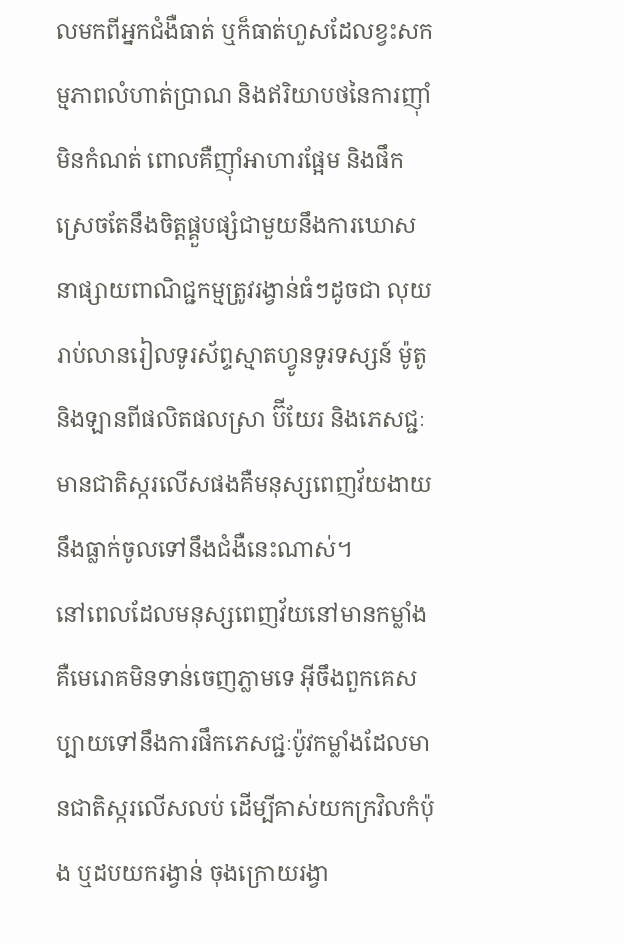លមកពីអ្នកជំងឺធាត់ ឬក៏ធាត់ហួសដែលខ្វះសកម្មភាពលំហាត់ប្រាណ និងឥរិយាបថនៃការញ៉ាំមិនកំណត់ ពោលគឺញ៉ាំអាហារផ្អែម និងផឹកស្រេចតែនឹងចិត្តផ្គួបផ្សំជាមួយនឹងការឃោសនាផ្សាយពាណិជ្ជកម្មត្រូវរង្វាន់ធំៗដូចជា លុយរាប់លានរៀលទូរស័ព្ទស្មាតហ្វូនទូរទស្សន៍ ម៉ូតូ និងឡានពីផលិតផលស្រា ប៊ីយែរ និងភេសជ្ជៈមានជាតិស្ករលើសផងគឺមនុស្សពេញវ័យងាយនឹងធ្លាក់ចូលទៅនឹងជំងឺនេះណាស់។
នៅពេលដែលមនុស្សពេញវ័យនៅមានកម្លាំង គឺមេរោគមិនទាន់ចេញភ្លាមទេ អ៊ីចឹងពួកគេសប្បាយទៅនឹងការផឹកភេសជ្ជៈប៉ូវកម្លាំងដែលមានជាតិស្ករលើសលប់ ដើម្បីគាស់យកក្រវិលកំប៉ុង ឬដបយករង្វាន់ ចុងក្រោយរង្វា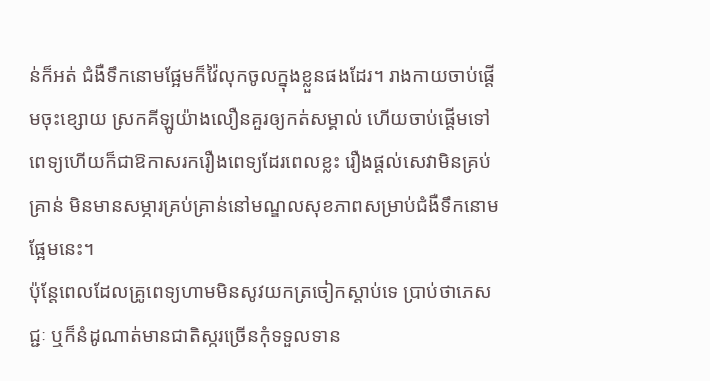ន់ក៏អត់ ជំងឺទឹកនោមផ្អែមក៏វ៉ៃលុកចូលក្នុងខ្លួនផងដែរ។ រាងកាយចាប់ផ្តើមចុះខ្សោយ ស្រកគីឡូយ៉ាងលឿនគួរឲ្យកត់សម្គាល់ ហើយចាប់ផ្តើមទៅពេទ្យហើយក៏ជាឱកាសរករឿងពេទ្យដែរពេលខ្លះ រឿងផ្តល់សេវាមិនគ្រប់គ្រាន់ មិនមានសម្ភារគ្រប់គ្រាន់នៅមណ្ឌលសុខភាពសម្រាប់ជំងឺទឹកនោមផ្អែមនេះ។
ប៉ុន្តែពេលដែលគ្រូពេទ្យហាមមិនសូវយកត្រចៀកស្តាប់ទេ ប្រាប់ថាភេសជ្ជៈ ឬក៏នំដូណាត់មានជាតិស្ករច្រើនកុំទទួលទាន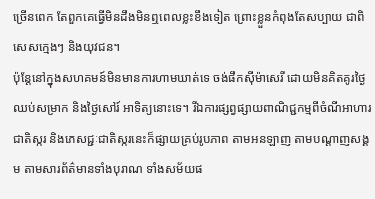ច្រើនពេក តែពួកគេធ្វើមិនដឹងមិនឮពេលខ្លះខឹងទៀត ព្រោះខ្លួនកំពុងតែសប្បាយ ជាពិសេសក្មេងៗ និងយុវជន។
ប៉ុន្តែនៅក្នុងសហគមន៍មិនមានការហាមឃាត់ទេ ចង់ផឹកស៊ីម៉ាសេរី ដោយមិនគិតគូរថ្ងៃឈប់សម្រាក និងថ្ងៃសៅរ៍ អាទិត្យនោះទេ។ រីឯការផ្សព្វផ្សាយពាណិជ្ជកម្មពីចំណីអាហារជាតិស្ករ និងភេសជ្ជៈជាតិស្ករនេះក៏ផ្សាយគ្រប់រូបភាព តាមអនឡាញ តាមបណ្តាញសង្គម តាមសារព័ត៌មានទាំងបុរាណ ទាំងសម័យផ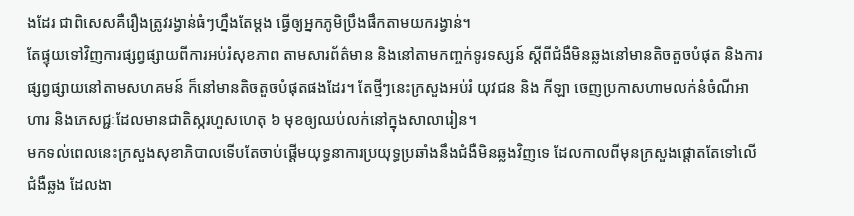ងដែរ ជាពិសេសគឺរឿងត្រូវរង្វាន់ធំៗហ្នឹងតែម្តង ធ្វើឲ្យអ្នកភូមិប្រឹងផឹកតាមយករង្វាន់។
តែផ្ទុយទៅវិញការផ្សព្វផ្សាយពីការអប់រំសុខភាព តាមសារព័ត៌មាន និងនៅតាមកញ្ចក់ទូរទស្សន៍ ស្តីពីជំងឺមិនឆ្លងនៅមានតិចតួចបំផុត និងការផ្សព្វផ្សាយនៅតាមសហគមន៍ ក៏នៅមានតិចតួចបំផុតផងដែរ។ តែថ្មីៗនេះក្រសួងអប់រំ យុវជន និង កីឡា ចេញប្រកាសហាមលក់នំចំណីអាហារ និងភេសជ្ជៈដែលមានជាតិស្ករហួសហេតុ ៦ មុខឲ្យឈប់លក់នៅក្នុងសាលារៀន។
មកទល់ពេលនេះក្រសួងសុខាភិបាលទើបតែចាប់ផ្តើមយុទ្ធនាការប្រយុទ្ធប្រឆាំងនឹងជំងឺមិនឆ្លងវិញទេ ដែលកាលពីមុនក្រសួងផ្តោតតែទៅលើជំងឺឆ្លង ដែលងា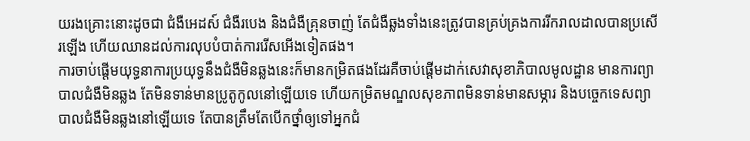យរងគ្រោះនោះដូចជា ជំងឺអេដស៍ ជំងឺរបេង និងជំងឺគ្រុនចាញ់ តែជំងឺឆ្លងទាំងនេះត្រូវបានគ្រប់គ្រងការរីករាលដាលបានប្រសើរឡើង ហើយឈានដល់ការលុបបំបាត់ការរើសអើងទៀតផង។
ការចាប់ផ្តើមយុទ្ធនាការប្រយុទ្ធនឹងជំងឺមិនឆ្លងនេះក៏មានកម្រិតផងដែរគឺចាប់ផ្តើមដាក់សេវាសុខាភិបាលមូលដ្ឋាន មានការព្យាបាលជំងឺមិនឆ្លង តែមិនទាន់មានប្រូតូកូលនៅឡើយទេ ហើយកម្រិតមណ្ឌលសុខភាពមិនទាន់មានសម្ភារ និងបច្ចេកទេសព្យាបាលជំងឺមិនឆ្លងនៅឡើយទេ តែបានត្រឹមតែបើកថ្នាំឲ្យទៅអ្នកជំ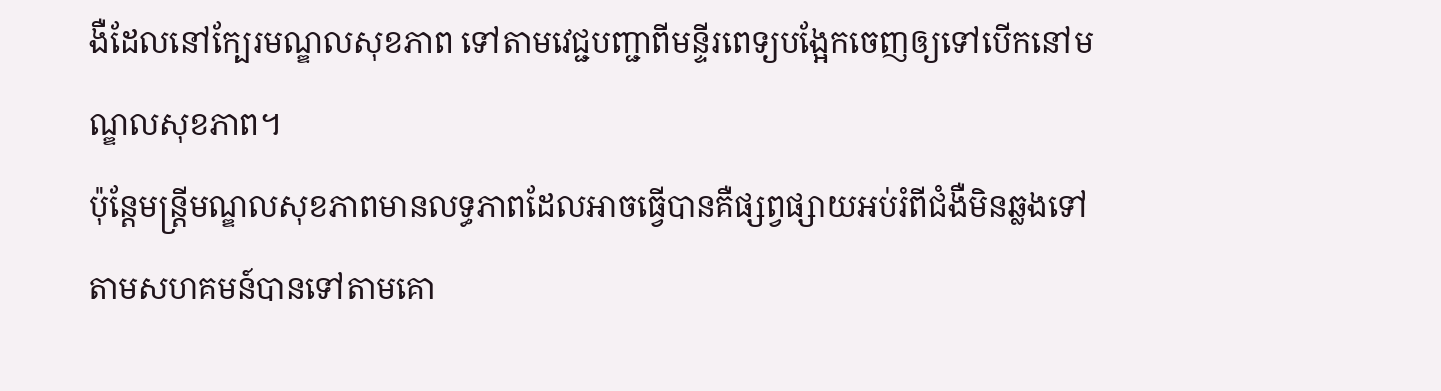ងឺដែលនៅក្បែរមណ្ឌលសុខភាព ទៅតាមវេជ្ជបញ្ជាពីមន្ទីរពេទ្យបង្អែកចេញឲ្យទៅបើកនៅមណ្ឌលសុខភាព។
ប៉ុន្តែមន្ត្រីមណ្ឌលសុខភាពមានលទ្ធភាពដែលអាចធ្វើបានគឺផ្សព្វផ្សាយអប់រំពីជំងឺមិនឆ្លងទៅតាមសហគមន៍បានទៅតាមគោ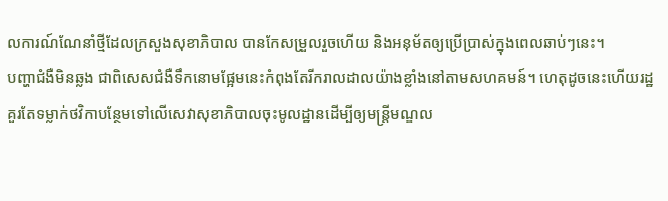លការណ៍ណែនាំថ្មីដែលក្រសួងសុខាភិបាល បានកែសម្រួលរួចហើយ និងអនុម័តឲ្យប្រើប្រាស់ក្នុងពេលឆាប់ៗនេះ។
បញ្ហាជំងឺមិនឆ្លង ជាពិសេសជំងឺទឹកនោមផ្អែមនេះកំពុងតែរីករាលដាលយ៉ាងខ្លាំងនៅតាមសហគមន៍។ ហេតុដូចនេះហើយរដ្ឋគួរតែទម្លាក់ថវិកាបន្ថែមទៅលើសេវាសុខាភិបាលចុះមូលដ្ឋានដើម្បីឲ្យមន្ត្រីមណ្ឌល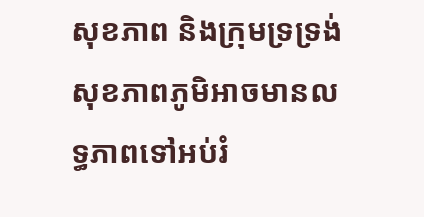សុខភាព និងក្រុមទ្រទ្រង់សុខភាពភូមិអាចមានលទ្ធភាពទៅអប់រំ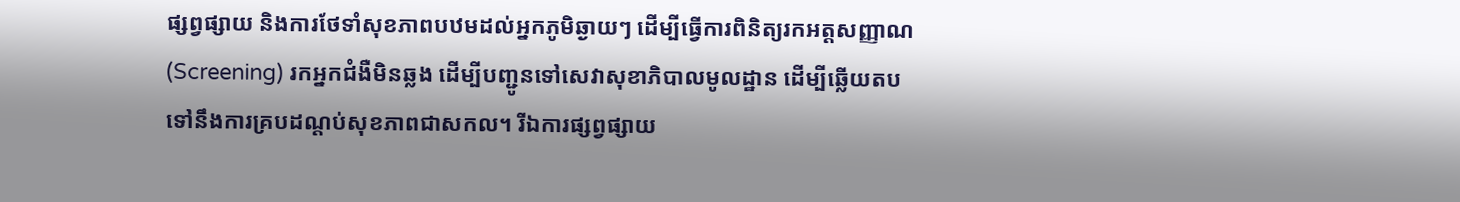ផ្សព្វផ្សាយ និងការថែទាំសុខភាពបឋមដល់អ្នកភូមិឆ្ងាយៗ ដើម្បីធ្វើការពិនិត្យរកអត្ដសញ្ញាណ (Screening) រកអ្នកជំងឺមិនឆ្លង ដើម្បីបញ្ជូនទៅសេវាសុខាភិបាលមូលដ្ឋាន ដើម្បីឆ្លើយតបទៅនឹងការគ្របដណ្តប់សុខភាពជាសកល។ រីឯការផ្សព្វផ្សាយ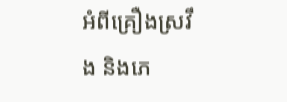អំពីគ្រឿងស្រវឹង និងភេ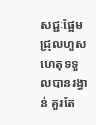សជ្ជៈផ្អែមជ្រុលហួសហេតុទទួលបានរង្វាន់ គួរតែ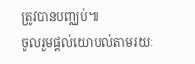ត្រូវបានបញ្ឈប់៕
ចូលរួមផ្តល់យោបល់តាមរយៈ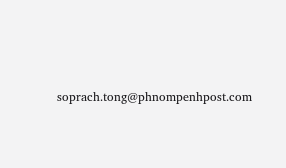soprach.tong@phnompenhpost.com